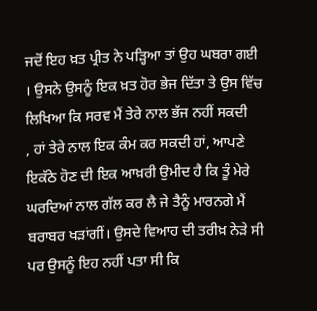ਜਦੋਂ ਇਹ ਖ਼ਤ ਪ੍ਰੀਤ ਨੇ ਪੜ੍ਹਿਆ ਤਾਂ ਉਹ ਘਬਰਾ ਗਈ । ਉਸਨੇ ਉਸਨੂੰ ਇਕ ਖ਼ਤ ਹੋਰ ਭੇਜ ਦਿੱਤਾ ਤੇ ਉਸ ਵਿੱਚ ਲਿਖਿਆ ਕਿ ਸਰਵ ਮੈਂ ਤੇਰੇ ਨਾਲ ਭੱਜ ਨਹੀਂ ਸਕਦੀ
, ਹਾਂ ਤੇਰੇ ਨਾਲ ਇਕ ਕੰਮ ਕਰ ਸਕਦੀ ਹਾਂ, ਆਪਣੇ ਇਕੱਠੇ ਹੋਣ ਦੀ ਇਕ ਆਖ਼ਰੀ ਉਮੀਦ ਹੈ ਕਿ ਤੂੰ ਮੇਰੇ ਘਰਦਿਆਂ ਨਾਲ ਗੱਲ ਕਰ ਲੈ ਜੇ ਤੈਨੂੰ ਮਾਰਨਗੇ ਮੈਂ ਬਰਾਬਰ ਖੜਾਂਗੀਂ। ਉਸਦੇ ਵਿਆਹ ਦੀ ਤਰੀਖ਼ ਨੇੜੇ ਸੀ ਪਰ ਉਸਨੂੰ ਇਹ ਨਹੀਂ ਪਤਾ ਸੀ ਕਿ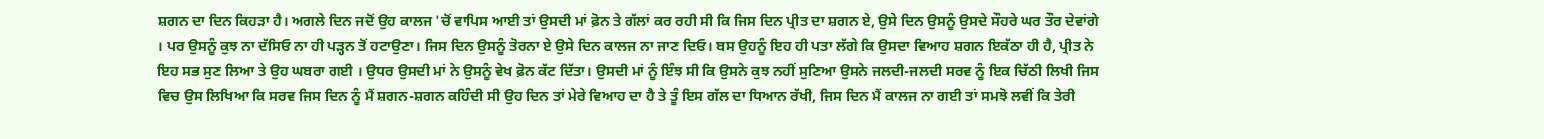ਸ਼ਗਨ ਦਾ ਦਿਨ ਕਿਹੜਾ ਹੈ। ਅਗਲੇ ਦਿਨ ਜਦੋਂ ਉਹ ਕਾਲਜ 'ਚੋਂ ਵਾਪਿਸ ਆਈ ਤਾਂ ਉਸਦੀ ਮਾਂ ਫ਼ੋਨ ਤੇ ਗੱਲਾਂ ਕਰ ਰਹੀ ਸੀ ਕਿ ਜਿਸ ਦਿਨ ਪ੍ਰੀਤ ਦਾ ਸ਼ਗਨ ਏ, ਉਸੇ ਦਿਨ ਉਸਨੂੰ ਉਸਦੇ ਸੌਹਰੇ ਘਰ ਤੌਰ ਦੇਵਾਂਗੇ । ਪਰ ਉਸਨੂੰ ਕੁਝ ਨਾ ਦੱਸਿਓ ਨਾ ਹੀ ਪੜ੍ਹਨ ਤੋਂ ਹਟਾਉਣਾ। ਜਿਸ ਦਿਨ ਉਸਨੂੰ ਤੋਰਨਾ ਏ ਉਸੇ ਦਿਨ ਕਾਲਜ ਨਾ ਜਾਣ ਦਿਓ। ਬਸ ਉਹਨੂੰ ਇਹ ਹੀ ਪਤਾ ਲੱਗੇ ਕਿ ਉਸਦਾ ਵਿਆਹ ਸ਼ਗਨ ਇਕੱਠਾ ਹੀ ਹੈ, ਪ੍ਰੀਤ ਨੇ ਇਹ ਸਭ ਸੁਣ ਲਿਆ ਤੇ ਉਹ ਘਬਰਾ ਗਈ । ਉਧਰ ਉਸਦੀ ਮਾਂ ਨੇ ਉਸਨੂੰ ਵੇਖ ਫ਼ੋਨ ਕੱਟ ਦਿੱਤਾ। ਉਸਦੀ ਮਾਂ ਨੂੰ ਇੰਝ ਸੀ ਕਿ ਉਸਨੇ ਕੁਝ ਨਹੀਂ ਸੁਣਿਆ ਉਸਨੇ ਜਲਦੀ-ਜਲਦੀ ਸਰਵ ਨੂੰ ਇਕ ਚਿੱਠੀ ਲਿਖੀ ਜਿਸ ਵਿਚ ਉਸ ਲਿਖਿਆ ਕਿ ਸਰਵ ਜਿਸ ਦਿਨ ਨੂੰ ਮੈਂ ਸ਼ਗਨ-ਸ਼ਗਨ ਕਹਿੰਦੀ ਸੀ ਉਹ ਦਿਨ ਤਾਂ ਮੇਰੇ ਵਿਆਹ ਦਾ ਹੈ ਤੇ ਤੂੰ ਇਸ ਗੱਲ ਦਾ ਧਿਆਨ ਰੱਖੀ, ਜਿਸ ਦਿਨ ਮੈਂ ਕਾਲਜ ਨਾ ਗਈ ਤਾਂ ਸਮਝੋ ਲਵੀਂ ਕਿ ਤੇਰੀ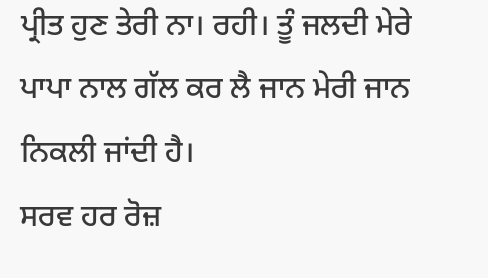ਪ੍ਰੀਤ ਹੁਣ ਤੇਰੀ ਨਾ। ਰਹੀ। ਤੂੰ ਜਲਦੀ ਮੇਰੇ ਪਾਪਾ ਨਾਲ ਗੱਲ ਕਰ ਲੈ ਜਾਨ ਮੇਰੀ ਜਾਨ ਨਿਕਲੀ ਜਾਂਦੀ ਹੈ।
ਸਰਵ ਹਰ ਰੋਜ਼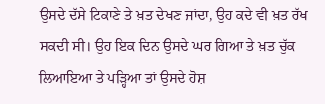ਉਸਦੇ ਦੱਸੇ ਟਿਕਾਣੇ ਤੇ ਖ਼ਤ ਦੇਖਣ ਜਾਂਦਾ, ਉਹ ਕਦੇ ਵੀ ਖ਼ਤ ਰੱਖ ਸਕਦੀ ਸੀ। ਉਹ ਇਕ ਦਿਨ ਉਸਦੇ ਘਰ ਗਿਆ ਤੇ ਖ਼ਤ ਚੁੱਕ ਲਿਆਇਆ ਤੇ ਪੜ੍ਹਿਆ ਤਾਂ ਉਸਦੇ ਹੋਸ਼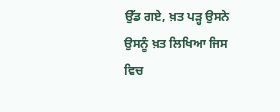ਉੱਡ ਗਏ, ਖ਼ਤ ਪੜ੍ਹ ਉਸਨੇ ਉਸਨੂੰ ਖ਼ਤ ਲਿਖਿਆ ਜਿਸ ਵਿਚ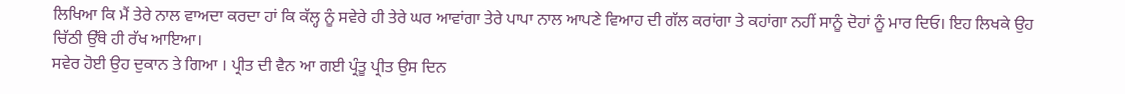ਲਿਖਿਆ ਕਿ ਮੈਂ ਤੇਰੇ ਨਾਲ ਵਾਅਦਾ ਕਰਦਾ ਹਾਂ ਕਿ ਕੱਲ੍ਹ ਨੂੰ ਸਵੇਰੇ ਹੀ ਤੇਰੇ ਘਰ ਆਵਾਂਗਾ ਤੇਰੇ ਪਾਪਾ ਨਾਲ ਆਪਣੇ ਵਿਆਹ ਦੀ ਗੱਲ ਕਰਾਂਗਾ ਤੇ ਕਹਾਂਗਾ ਨਹੀਂ ਸਾਨੂੰ ਦੋਹਾਂ ਨੂੰ ਮਾਰ ਦਿਓ। ਇਹ ਲਿਖਕੇ ਉਹ ਚਿੱਠੀ ਉੱਥੇ ਹੀ ਰੱਖ ਆਇਆ।
ਸਵੇਰ ਹੋਈ ਉਹ ਦੁਕਾਨ ਤੇ ਗਿਆ । ਪ੍ਰੀਤ ਦੀ ਵੈਨ ਆ ਗਈ ਪ੍ਰੰਤੂ ਪ੍ਰੀਤ ਉਸ ਦਿਨ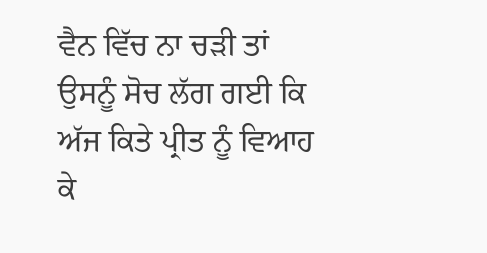ਵੈਨ ਵਿੱਚ ਨਾ ਚੜੀ ਤਾਂ ਉਸਨੂੰ ਸੋਚ ਲੱਗ ਗਈ ਕਿ ਅੱਜ ਕਿਤੇ ਪ੍ਰੀਤ ਨੂੰ ਵਿਆਹ ਕੇ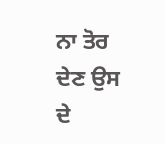ਨਾ ਤੋਰ ਦੇਣ ਉਸ ਦੇ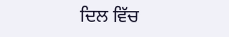ਦਿਲ ਵਿੱਚ